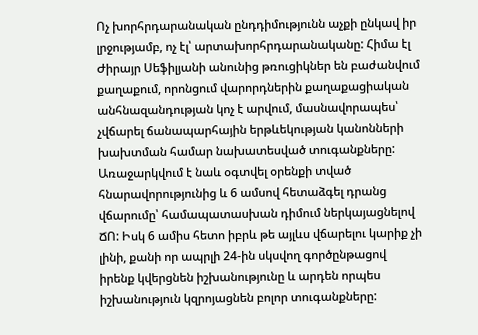Ոչ խորհրդարանական ընդդիմությունն աչքի ընկավ իր լրջությամբ, ոչ էլ՝ արտախորհրդարանականը: Հիմա էլ Ժիրայր Սեֆիլյանի անունից թռուցիկներ են բաժանվում քաղաքում, որոնցում վարորդներին քաղաքացիական անհնազանդության կոչ է արվում, մասնավորապես՝ չվճարել ճանապարհային երթևեկության կանոնների խախտման համար նախատեսված տուգանքները:
Առաջարկվում է նաև օգտվել օրենքի տված հնարավորությունից և 6 ամսով հետաձգել դրանց վճարումը՝ համապատասխան դիմում ներկայացնելով ՃՈ: Իսկ 6 ամիս հետո իբրև թե այլևս վճարելու կարիք չի լինի, քանի որ ապրլի 24-ին սկսվող գործընթացով իրենք կվերցնեն իշխանությունը և արդեն որպես իշխանություն կզրոյացնեն բոլոր տուգանքները: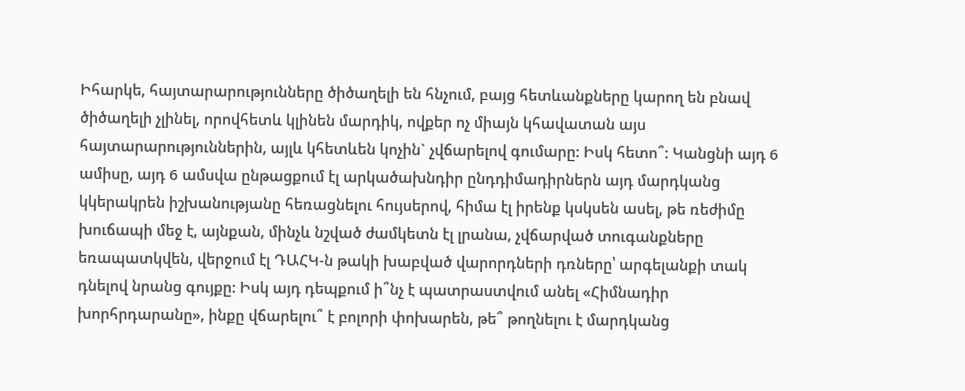Իհարկե, հայտարարությունները ծիծաղելի են հնչում, բայց հետևանքները կարող են բնավ ծիծաղելի չլինել, որովհետև կլինեն մարդիկ, ովքեր ոչ միայն կհավատան այս հայտարարություններին, այլև կհետևեն կոչին` չվճարելով գումարը: Իսկ հետո՞: Կանցնի այդ 6 ամիսը, այդ 6 ամսվա ընթացքում էլ արկածախնդիր ընդդիմադիրներն այդ մարդկանց կկերակրեն իշխանությանը հեռացնելու հույսերով, հիմա էլ իրենք կսկսեն ասել, թե ռեժիմը խուճապի մեջ է, այնքան, մինչև նշված ժամկետն էլ լրանա, չվճարված տուգանքները եռապատկվեն, վերջում էլ ԴԱՀԿ-ն թակի խաբված վարորդների դռները՝ արգելանքի տակ դնելով նրանց գույքը: Իսկ այդ դեպքում ի՞նչ է պատրաստվում անել «Հիմնադիր խորհրդարանը», ինքը վճարելու՞ է բոլորի փոխարեն, թե՞ թողնելու է մարդկանց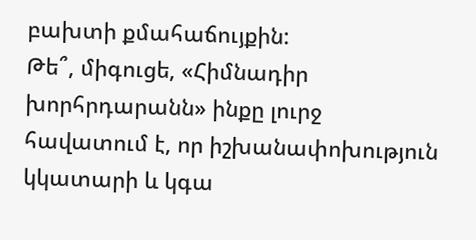բախտի քմահաճույքին:
Թե՞, միգուցե, «Հիմնադիր խորհրդարանն» ինքը լուրջ հավատում է, որ իշխանափոխություն կկատարի և կգա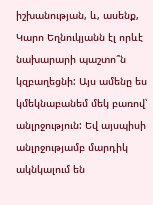իշխանության, և, ասենք, Կարո Եղնուկյանն էլ որևէ նախարարի պաշտո՞ն կզբաղեցնի: Այս ամենը ես կմեկնաբանեմ մեկ բառով՝ անլրջություն: Եվ այսպիսի անլրջությամբ մարդիկ ակնկալում են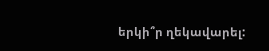երկի՞ր ղեկավարել: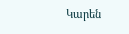Կարեն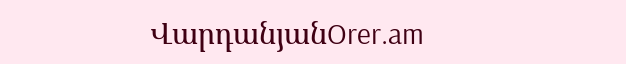ՎարդանյանOrer.am